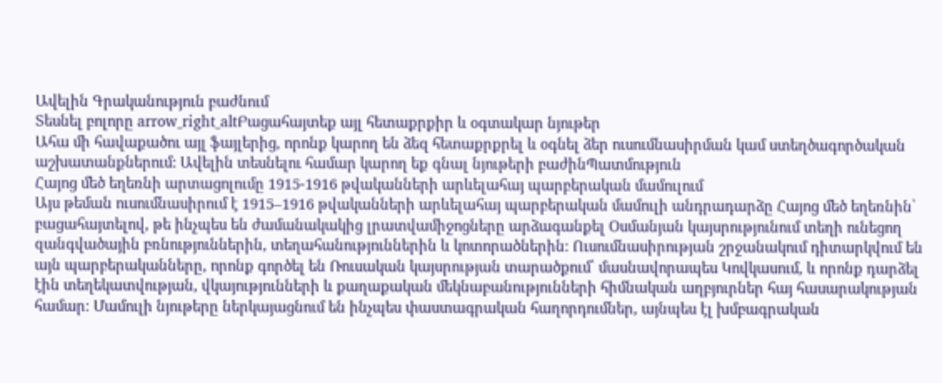Ավելին Գրականություն բաժնում
Տեսնել բոլորը arrow_right_altԲացահայտեք այլ հետաքրքիր և օգտակար նյութեր
Ահա մի հավաքածու այլ ֆայլերից, որոնք կարող են ձեզ հետաքրքրել և օգնել ձեր ուսումնասիրման կամ ստեղծագործական աշխատանքներում: Ավելին տեսնելու համար կարող եք գնալ նյութերի բաժինՊատմություն
Հայոց մեծ եղեռնի արտացոլումը 1915-1916 թվականների արևելահայ պարբերական մամուլում
Այս թեման ուսումնասիրում է 1915–1916 թվականների արևելահայ պարբերական մամուլի անդրադարձը Հայոց մեծ եղեռնին՝ բացահայտելով, թե ինչպես են ժամանակակից լրատվամիջոցները արձագանքել Օսմանյան կայսրությունում տեղի ունեցող զանգվածային բռնություններին, տեղահանություններին և կոտորածներին։ Ուսումնասիրության շրջանակում դիտարկվում են այն պարբերականները, որոնք գործել են Ռուսական կայսրության տարածքում՝ մասնավորապես Կովկասում, և որոնք դարձել էին տեղեկատվության, վկայությունների և քաղաքական մեկնաբանությունների հիմնական աղբյուրներ հայ հասարակության համար։ Մամուլի նյութերը ներկայացնում են ինչպես փաստագրական հաղորդումներ, այնպես էլ խմբագրական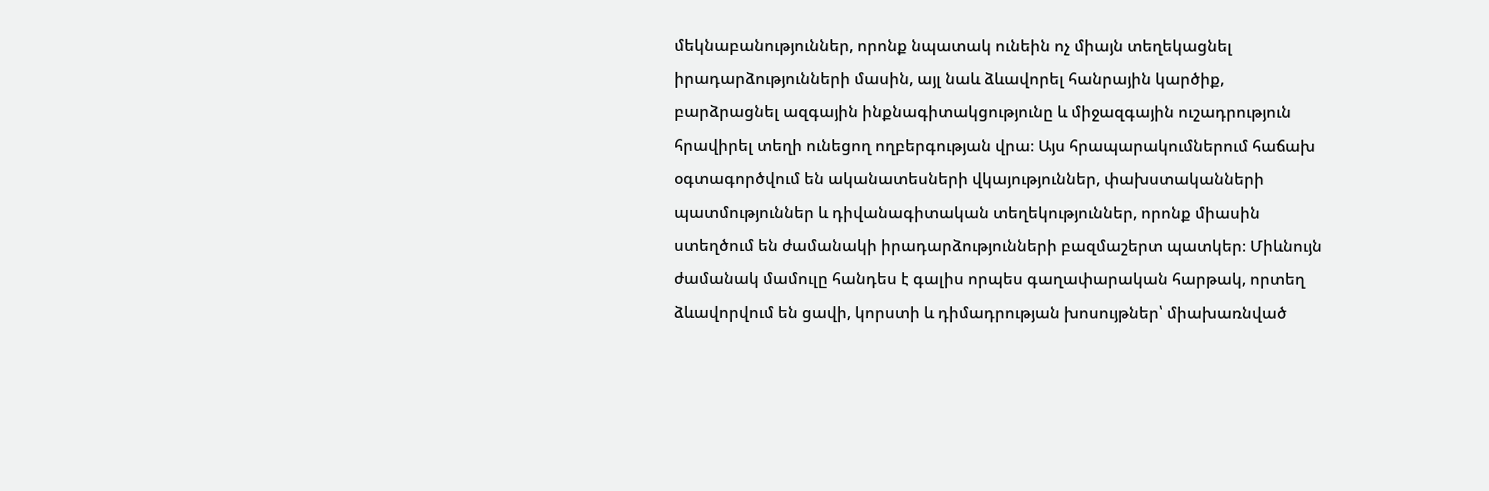մեկնաբանություններ, որոնք նպատակ ունեին ոչ միայն տեղեկացնել իրադարձությունների մասին, այլ նաև ձևավորել հանրային կարծիք, բարձրացնել ազգային ինքնագիտակցությունը և միջազգային ուշադրություն հրավիրել տեղի ունեցող ողբերգության վրա։ Այս հրապարակումներում հաճախ օգտագործվում են ականատեսների վկայություններ, փախստականների պատմություններ և դիվանագիտական տեղեկություններ, որոնք միասին ստեղծում են ժամանակի իրադարձությունների բազմաշերտ պատկեր։ Միևնույն ժամանակ մամուլը հանդես է գալիս որպես գաղափարական հարթակ, որտեղ ձևավորվում են ցավի, կորստի և դիմադրության խոսույթներ՝ միախառնված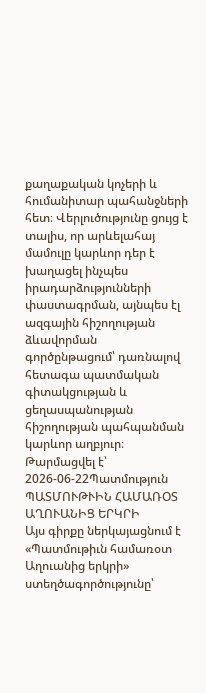քաղաքական կոչերի և հումանիտար պահանջների հետ։ Վերլուծությունը ցույց է տալիս, որ արևելահայ մամուլը կարևոր դեր է խաղացել ինչպես իրադարձությունների փաստագրման, այնպես էլ ազգային հիշողության ձևավորման գործընթացում՝ դառնալով հետագա պատմական գիտակցության և ցեղասպանության հիշողության պահպանման կարևոր աղբյուր։
Թարմացվել է՝ 2026-06-22Պատմություն
ՊԱՏՄՈՒԹՒԻՆ ՀԱՄԱՌՕՏ ԱՂՈՒԱՆԻՑ ԵՐԿՐԻ
Այս գիրքը ներկայացնում է «Պատմութիւն համառօտ Աղուանից երկրի» ստեղծագործությունը՝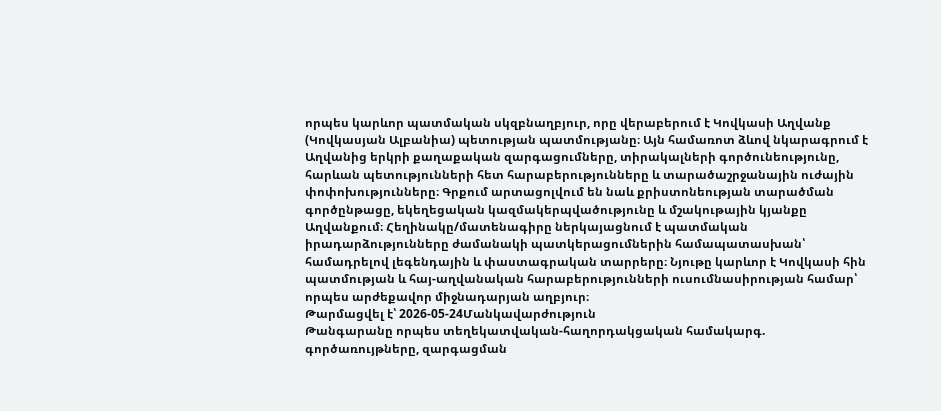որպես կարևոր պատմական սկզբնաղբյուր, որը վերաբերում է Կովկասի Աղվանք (Կովկասյան Ալբանիա) պետության պատմությանը։ Այն համառոտ ձևով նկարագրում է Աղվանից երկրի քաղաքական զարգացումները, տիրակալների գործունեությունը, հարևան պետությունների հետ հարաբերությունները և տարածաշրջանային ուժային փոփոխությունները։ Գրքում արտացոլվում են նաև քրիստոնեության տարածման գործընթացը, եկեղեցական կազմակերպվածությունը և մշակութային կյանքը Աղվանքում։ Հեղինակը/մատենագիրը ներկայացնում է պատմական իրադարձությունները ժամանակի պատկերացումներին համապատասխան՝ համադրելով լեգենդային և փաստագրական տարրերը։ Նյութը կարևոր է Կովկասի հին պատմության և հայ-աղվանական հարաբերությունների ուսումնասիրության համար՝ որպես արժեքավոր միջնադարյան աղբյուր։
Թարմացվել է՝ 2026-05-24Մանկավարժություն
Թանգարանը որպես տեղեկատվական-հաղորդակցական համակարգ. գործառույթները, զարգացման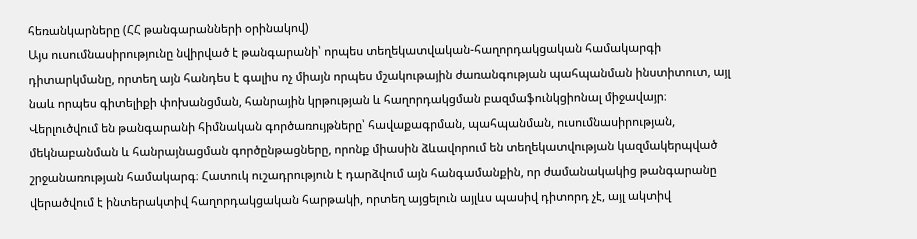հեռանկարները (ՀՀ թանգարանների օրինակով)
Այս ուսումնասիրությունը նվիրված է թանգարանի՝ որպես տեղեկատվական-հաղորդակցական համակարգի դիտարկմանը, որտեղ այն հանդես է գալիս ոչ միայն որպես մշակութային ժառանգության պահպանման ինստիտուտ, այլ նաև որպես գիտելիքի փոխանցման, հանրային կրթության և հաղորդակցման բազմաֆունկցիոնալ միջավայր։ Վերլուծվում են թանգարանի հիմնական գործառույթները՝ հավաքագրման, պահպանման, ուսումնասիրության, մեկնաբանման և հանրայնացման գործընթացները, որոնք միասին ձևավորում են տեղեկատվության կազմակերպված շրջանառության համակարգ։ Հատուկ ուշադրություն է դարձվում այն հանգամանքին, որ ժամանակակից թանգարանը վերածվում է ինտերակտիվ հաղորդակցական հարթակի, որտեղ այցելուն այլևս պասիվ դիտորդ չէ, այլ ակտիվ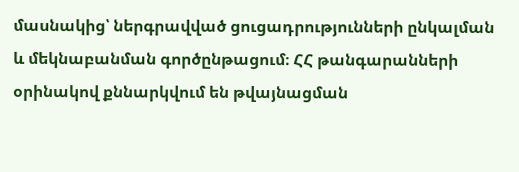մասնակից՝ ներգրավված ցուցադրությունների ընկալման և մեկնաբանման գործընթացում։ ՀՀ թանգարանների օրինակով քննարկվում են թվայնացման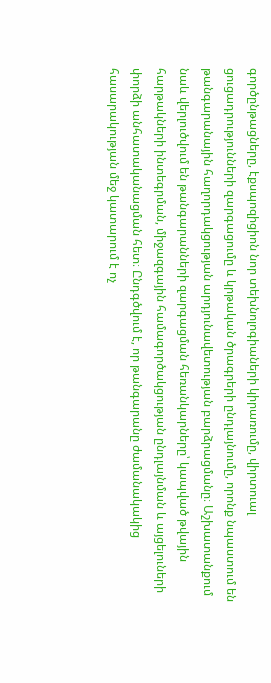գործընթացները, էքսպոզիցիոն նոր տեխնոլոգիաների կիրառումը, վիրտուալ ցուցադրությունների զարգացումը և կրթական ծրագրերի ընդլայնումը, որոնք նպաստում են թանգարանային հաղորդակցության արդյունավետության բարձրացմանը։ Աշխատանքում նաև վերլուծվում են թանգարանների զարգացման հեռանկարները՝ կապված թվային հարթակների ինտեգրման, միջազգային համագործակցության ընդլայնման և այցելուների փորձի անհատականացման հետ։ Ընդգծվում է, որ թանգարանը ժամանակակից հասարակության մեջ կատարում է ոչ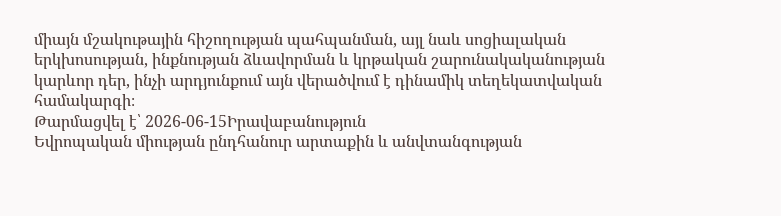միայն մշակութային հիշողության պահպանման, այլ նաև սոցիալական երկխոսության, ինքնության ձևավորման և կրթական շարունակականության կարևոր դեր, ինչի արդյունքում այն վերածվում է դինամիկ տեղեկատվական համակարգի։
Թարմացվել է՝ 2026-06-15Իրավաբանություն
Եվրոպական միության ընդհանուր արտաքին և անվտանգության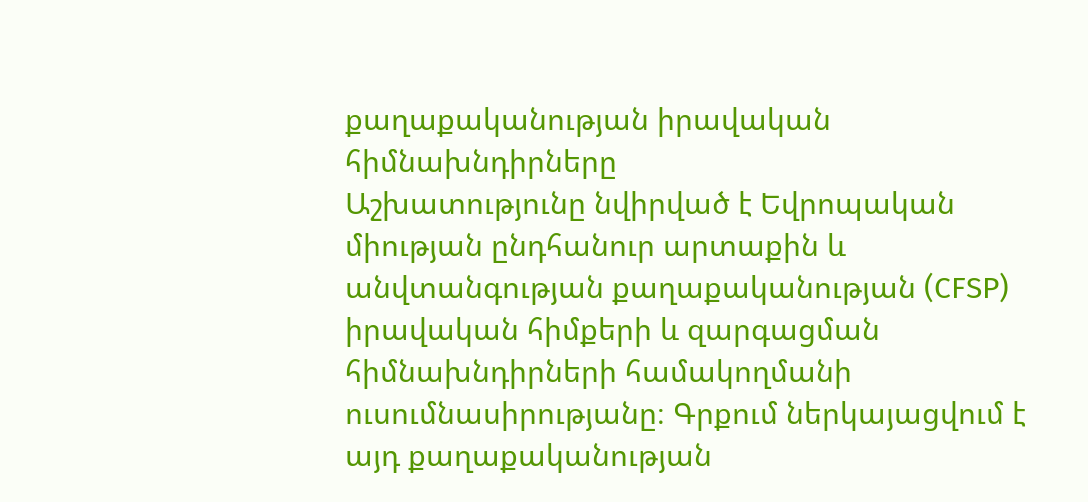քաղաքականության իրավական հիմնախնդիրները
Աշխատությունը նվիրված է Եվրոպական միության ընդհանուր արտաքին և անվտանգության քաղաքականության (CFSP) իրավական հիմքերի և զարգացման հիմնախնդիրների համակողմանի ուսումնասիրությանը։ Գրքում ներկայացվում է այդ քաղաքականության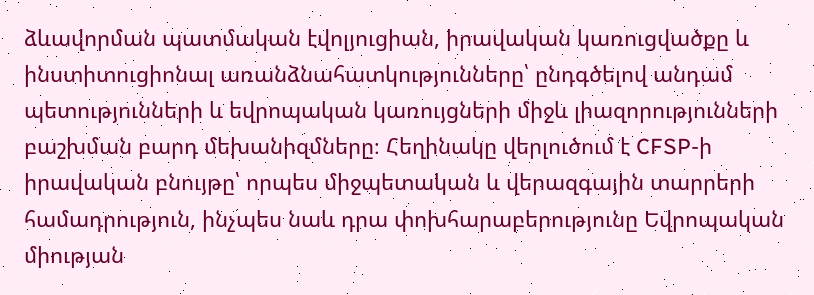ձևավորման պատմական էվոլյուցիան, իրավական կառուցվածքը և ինստիտուցիոնալ առանձնահատկությունները՝ ընդգծելով անդամ պետությունների և եվրոպական կառույցների միջև լիազորությունների բաշխման բարդ մեխանիզմները։ Հեղինակը վերլուծում է CFSP-ի իրավական բնույթը՝ որպես միջպետական և վերազգային տարրերի համադրություն, ինչպես նաև դրա փոխհարաբերությունը Եվրոպական միության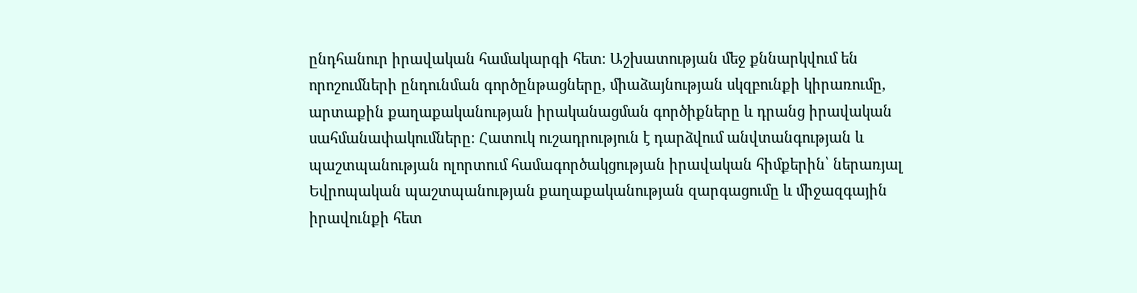ընդհանուր իրավական համակարգի հետ։ Աշխատության մեջ քննարկվում են որոշումների ընդունման գործընթացները, միաձայնության սկզբունքի կիրառումը, արտաքին քաղաքականության իրականացման գործիքները և դրանց իրավական սահմանափակումները։ Հատուկ ուշադրություն է դարձվում անվտանգության և պաշտպանության ոլորտում համագործակցության իրավական հիմքերին՝ ներառյալ Եվրոպական պաշտպանության քաղաքականության զարգացումը և միջազգային իրավունքի հետ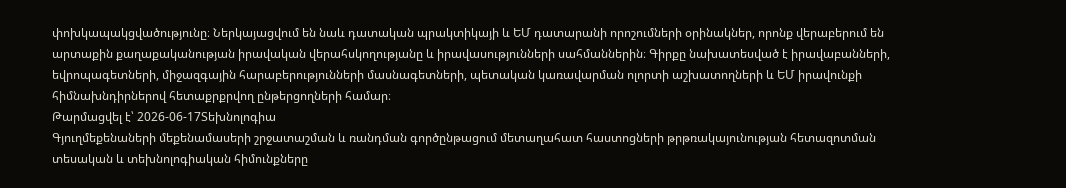փոխկապակցվածությունը։ Ներկայացվում են նաև դատական պրակտիկայի և ԵՄ դատարանի որոշումների օրինակներ, որոնք վերաբերում են արտաքին քաղաքականության իրավական վերահսկողությանը և իրավասությունների սահմաններին։ Գիրքը նախատեսված է իրավաբանների, եվրոպագետների, միջազգային հարաբերությունների մասնագետների, պետական կառավարման ոլորտի աշխատողների և ԵՄ իրավունքի հիմնախնդիրներով հետաքրքրվող ընթերցողների համար։
Թարմացվել է՝ 2026-06-17Տեխնոլոգիա
Գյուղմեքենաների մեքենամասերի շրջատաշման և ռանդման գործընթացում մետաղահատ հաստոցների թրթռակայունության հետազոտման տեսական և տեխնոլոգիական հիմունքները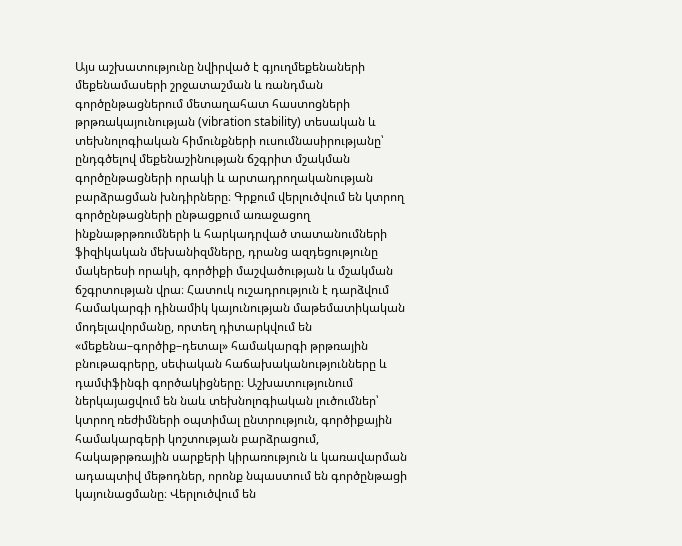Այս աշխատությունը նվիրված է գյուղմեքենաների մեքենամասերի շրջատաշման և ռանդման գործընթացներում մետաղահատ հաստոցների թրթռակայունության (vibration stability) տեսական և տեխնոլոգիական հիմունքների ուսումնասիրությանը՝ ընդգծելով մեքենաշինության ճշգրիտ մշակման գործընթացների որակի և արտադրողականության բարձրացման խնդիրները։ Գրքում վերլուծվում են կտրող գործընթացների ընթացքում առաջացող ինքնաթրթռումների և հարկադրված տատանումների ֆիզիկական մեխանիզմները, դրանց ազդեցությունը մակերեսի որակի, գործիքի մաշվածության և մշակման ճշգրտության վրա։ Հատուկ ուշադրություն է դարձվում համակարգի դինամիկ կայունության մաթեմատիկական մոդելավորմանը, որտեղ դիտարկվում են «մեքենա–գործիք–դետալ» համակարգի թրթռային բնութագրերը, սեփական հաճախականությունները և դամփֆինգի գործակիցները։ Աշխատությունում ներկայացվում են նաև տեխնոլոգիական լուծումներ՝ կտրող ռեժիմների օպտիմալ ընտրություն, գործիքային համակարգերի կոշտության բարձրացում, հակաթրթռային սարքերի կիրառություն և կառավարման ադապտիվ մեթոդներ, որոնք նպաստում են գործընթացի կայունացմանը։ Վերլուծվում են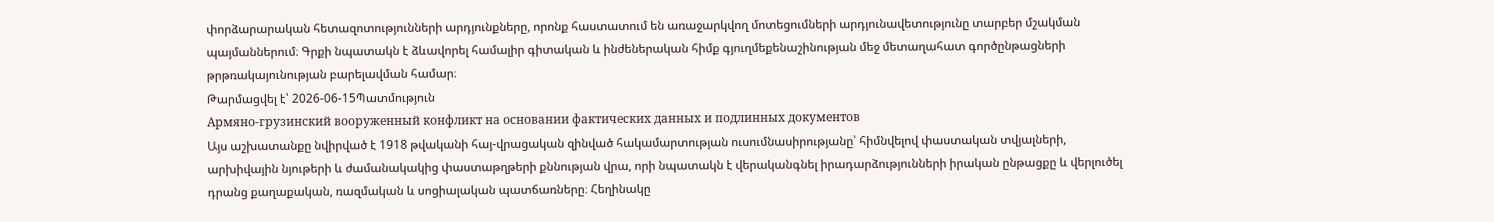փորձարարական հետազոտությունների արդյունքները, որոնք հաստատում են առաջարկվող մոտեցումների արդյունավետությունը տարբեր մշակման պայմաններում։ Գրքի նպատակն է ձևավորել համալիր գիտական և ինժեներական հիմք գյուղմեքենաշինության մեջ մետաղահատ գործընթացների թրթռակայունության բարելավման համար։
Թարմացվել է՝ 2026-06-15Պատմություն
Армяно-грузинский вооруженный конфликт на основании фактических данных и подлинных документов
Այս աշխատանքը նվիրված է 1918 թվականի հայ-վրացական զինված հակամարտության ուսումնասիրությանը՝ հիմնվելով փաստական տվյալների, արխիվային նյութերի և ժամանակակից փաստաթղթերի քննության վրա, որի նպատակն է վերականգնել իրադարձությունների իրական ընթացքը և վերլուծել դրանց քաղաքական, ռազմական և սոցիալական պատճառները։ Հեղինակը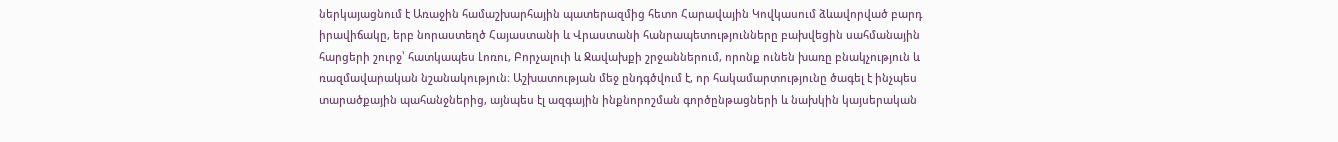ներկայացնում է Առաջին համաշխարհային պատերազմից հետո Հարավային Կովկասում ձևավորված բարդ իրավիճակը, երբ նորաստեղծ Հայաստանի և Վրաստանի հանրապետությունները բախվեցին սահմանային հարցերի շուրջ՝ հատկապես Լոռու, Բորչալուի և Ջավախքի շրջաններում, որոնք ունեն խառը բնակչություն և ռազմավարական նշանակություն։ Աշխատության մեջ ընդգծվում է, որ հակամարտությունը ծագել է ինչպես տարածքային պահանջներից, այնպես էլ ազգային ինքնորոշման գործընթացների և նախկին կայսերական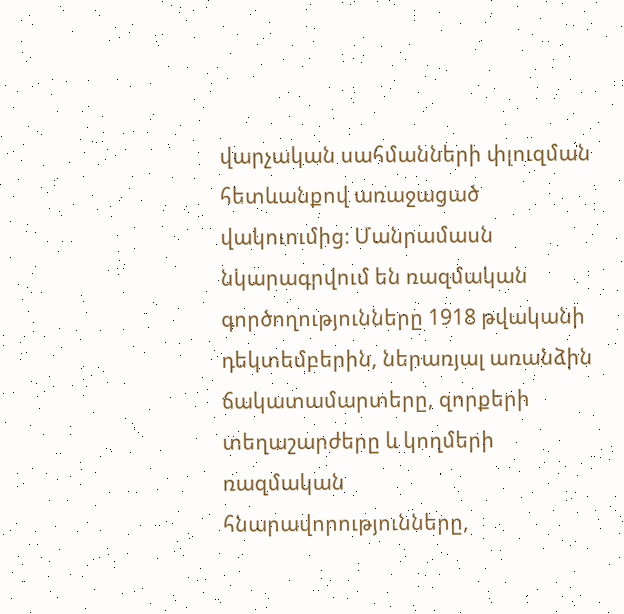վարչական սահմանների փլուզման հետևանքով առաջացած վակուումից։ Մանրամասն նկարագրվում են ռազմական գործողությունները 1918 թվականի դեկտեմբերին, ներառյալ առանձին ճակատամարտերը, զորքերի տեղաշարժերը և կողմերի ռազմական հնարավորությունները,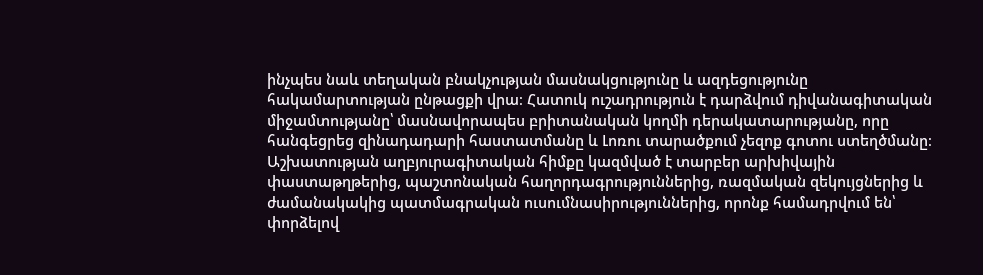ինչպես նաև տեղական բնակչության մասնակցությունը և ազդեցությունը հակամարտության ընթացքի վրա։ Հատուկ ուշադրություն է դարձվում դիվանագիտական միջամտությանը՝ մասնավորապես բրիտանական կողմի դերակատարությանը, որը հանգեցրեց զինադադարի հաստատմանը և Լոռու տարածքում չեզոք գոտու ստեղծմանը։ Աշխատության աղբյուրագիտական հիմքը կազմված է տարբեր արխիվային փաստաթղթերից, պաշտոնական հաղորդագրություններից, ռազմական զեկույցներից և ժամանակակից պատմագրական ուսումնասիրություններից, որոնք համադրվում են՝ փորձելով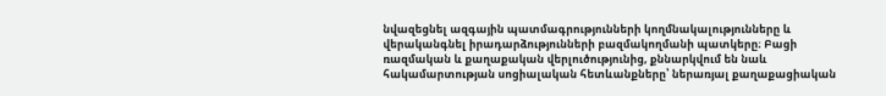նվազեցնել ազգային պատմագրությունների կողմնակալությունները և վերականգնել իրադարձությունների բազմակողմանի պատկերը։ Բացի ռազմական և քաղաքական վերլուծությունից, քննարկվում են նաև հակամարտության սոցիալական հետևանքները՝ ներառյալ քաղաքացիական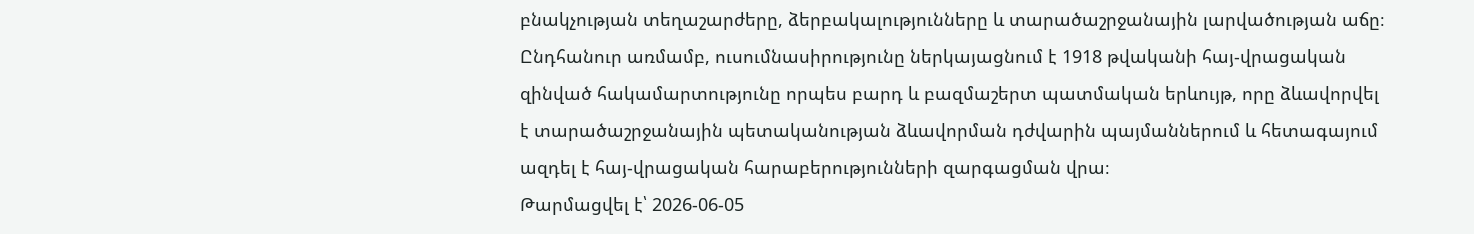բնակչության տեղաշարժերը, ձերբակալությունները և տարածաշրջանային լարվածության աճը։ Ընդհանուր առմամբ, ուսումնասիրությունը ներկայացնում է 1918 թվականի հայ-վրացական զինված հակամարտությունը որպես բարդ և բազմաշերտ պատմական երևույթ, որը ձևավորվել է տարածաշրջանային պետականության ձևավորման դժվարին պայմաններում և հետագայում ազդել է հայ-վրացական հարաբերությունների զարգացման վրա։
Թարմացվել է՝ 2026-06-05